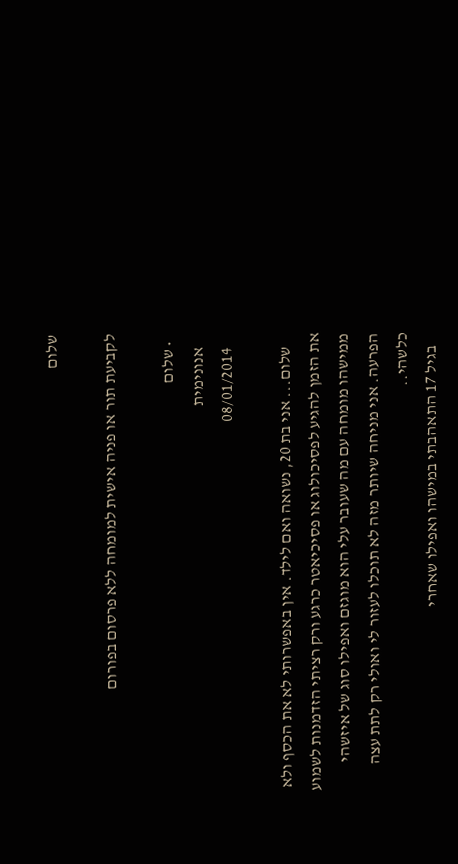שלום

לקביעת תור או פניה אישית למומחה ללא פרסום בפורום

  • שלום
    אנונימית
    08/01/2014

    שלום... אני בת 20, נשואה ואם לילד. אין באפשרותי לא את הכסף ולא את הזמן להגיע לפסיכולוג או פסיכיאטר כרגע ורק רציתי הזדמנות לשמוע ממישהו מומחה עם מה שעובר עלי הוא מוגזם ואפילו סוג של איזשהי הפרעה. אני מניחה שיותר מזה לא תוכלו לעזור לי ואולי רק לתת עצה כלשהי..
    בגיל 17 התאהבתי במישהו ואפילו שאחרי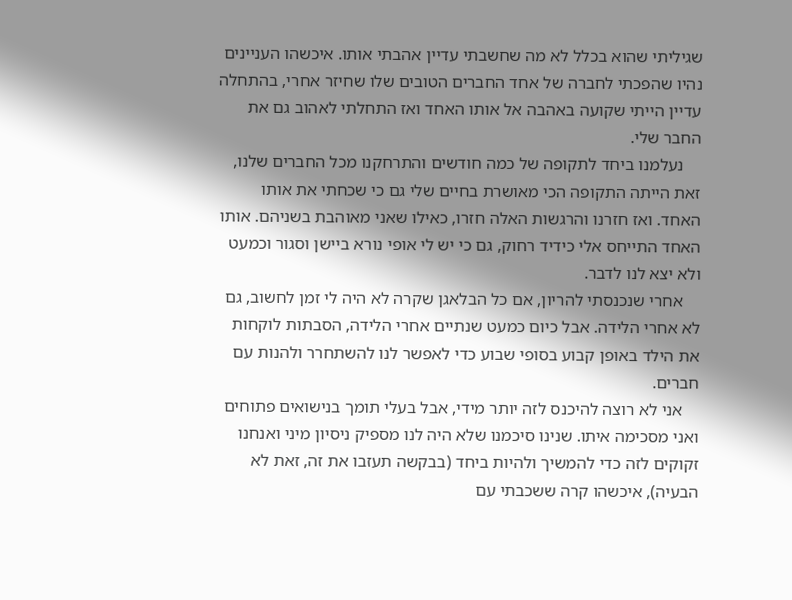שגיליתי שהוא בכלל לא מה שחשבתי עדיין אהבתי אותו. איכשהו העניינים נהיו שהפכתי לחברה של אחד החברים הטובים שלו שחיזר אחרי, בהתחלה עדיין הייתי שקועה באהבה אל אותו האחד ואז התחלתי לאהוב גם את החבר שלי.
    נעלמנו ביחד לתקופה של כמה חודשים והתרחקנו מכל החברים שלנו, זאת הייתה התקופה הכי מאושרת בחיים שלי גם כי שכחתי את אותו האחד. ואז חזרנו והרגשות האלה חזרו, כאילו שאני מאוהבת בשניהם. אותו האחד התייחס אלי כידיד רחוק, גם כי יש לי אופי נורא ביישן וסגור וכמעט ולא יצא לנו לדבר.
    אחרי שנכנסתי להריון, אם כל הבלאגן שקרה לא היה לי זמן לחשוב, גם לא אחרי הלידה. אבל כיום כמעט שנתיים אחרי הלידה, הסבתות לוקחות את הילד באופן קבוע בסופי שבוע כדי לאפשר לנו להשתחרר ולהנות עם חברים.
    אני לא רוצה להיכנס לזה יותר מידי, אבל בעלי תומך בנישואים פתוחים ואני מסכימה איתו. שנינו סיכמנו שלא היה לנו מספיק ניסיון מיני ואנחנו זקוקים לזה כדי להמשיך ולהיות ביחד (בבקשה תעזבו את זה, זאת לא הבעיה), איכשהו קרה ששכבתי עם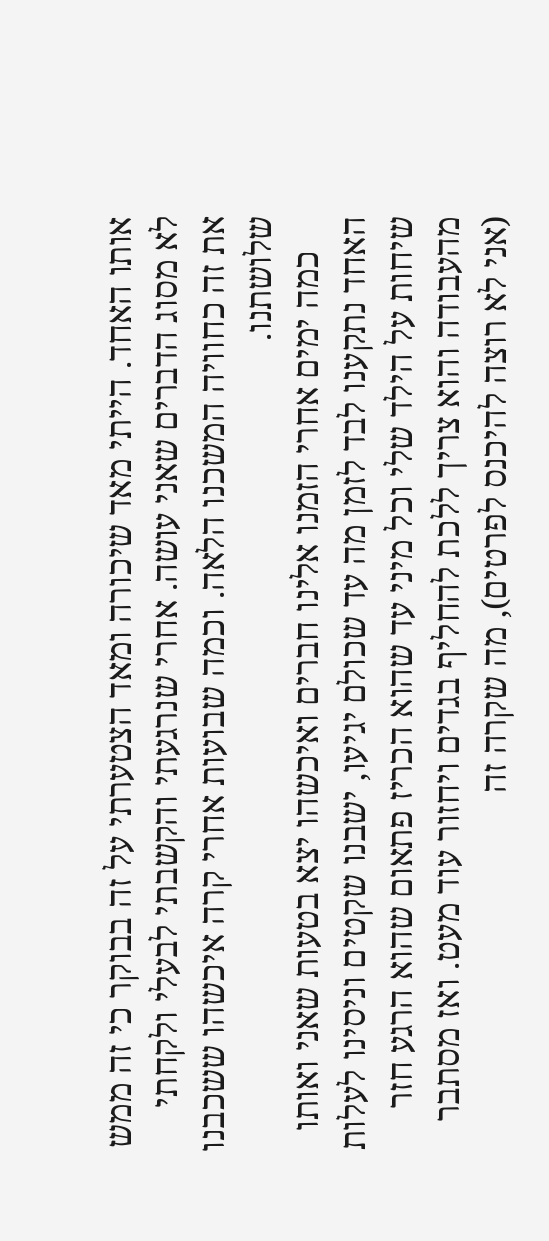אותו האחד. הייתי מאד שיכורה ומאד הצטערתי על זה בבוקר כי זה ממש לא מסוג הדברים שאני עושה. אחרי שנרגעתי והקשבתי לבעלי ולקחתי את זה כחוויה המשכנו הלאה. וכמה שבועות אחרי קרה איכשהו ששכבנו שלושתנו.
    כמה ימים אחרי הזמנו אלינו חברים ואיכשהו יצא בטעות שאני ואותו האחד נתקענו לבד לזמן מה עד שכולם יגיעו, ישבנו שקטים וניסינו לעלות שיחות על הילד שלי וכל מיני עד שהוא הכריז פתאום שהוא הרגע חזר מהעבודה והוא צריך ללכת להחליף בגדים ויחזור עוד מעט. ואז מסתבר (אני לא רוצה להיכנס לפרטים), מה שקרה זה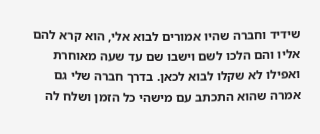שידיד וחברה שהיו אמורים לבוא אלי, הוא קרא להם אליו והם הלכו לשם וישבו שם עד שעה מאוחרת ואפילו לא שקלו לבוא לכאן. בדרך חברה שלי גם אמרה שהוא התכתב עם מישהי כל הזמן ושלח לה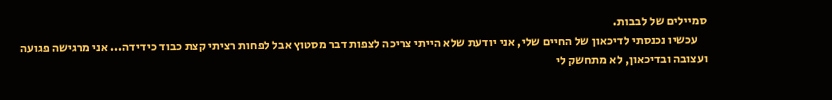סמיילים של לבבות.
    עכשיו נכנסתי לדיכאון של החיים שלי, אני יודעת שלא הייתי צריכה לצפות דבר מסטוץ אבל לפחות רציתי קצת כבוד כידידה... אני מרגישה פגועה ועצובה ובדיכאון, לא מתחשק לי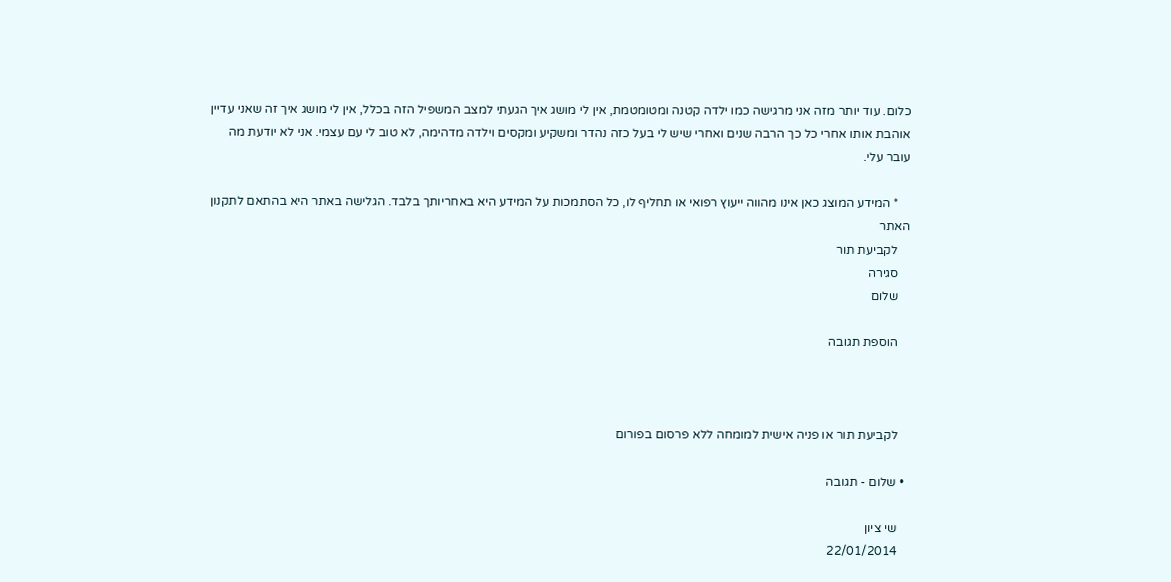כלום. עוד יותר מזה אני מרגישה כמו ילדה קטנה ומטומטמת, אין לי מושג איך הגעתי למצב המשפיל הזה בכלל, אין לי מושג איך זה שאני עדיין אוהבת אותו אחרי כל כך הרבה שנים ואחרי שיש לי בעל כזה נהדר ומשקיע ומקסים וילדה מדהימה, לא טוב לי עם עצמי. אני לא יודעת מה עובר עלי.

    * המידע המוצג כאן אינו מהווה ייעוץ רפואי או תחליף לו, כל הסתמכות על המידע היא באחריותך בלבד. הגלישה באתר היא בהתאם לתקנון האתר
    לקביעת תור
    סגירה
    שלום

    הוספת תגובה



    לקביעת תור או פניה אישית למומחה ללא פרסום בפורום

  • שלום - תגובה

    שי ציון
    22/01/2014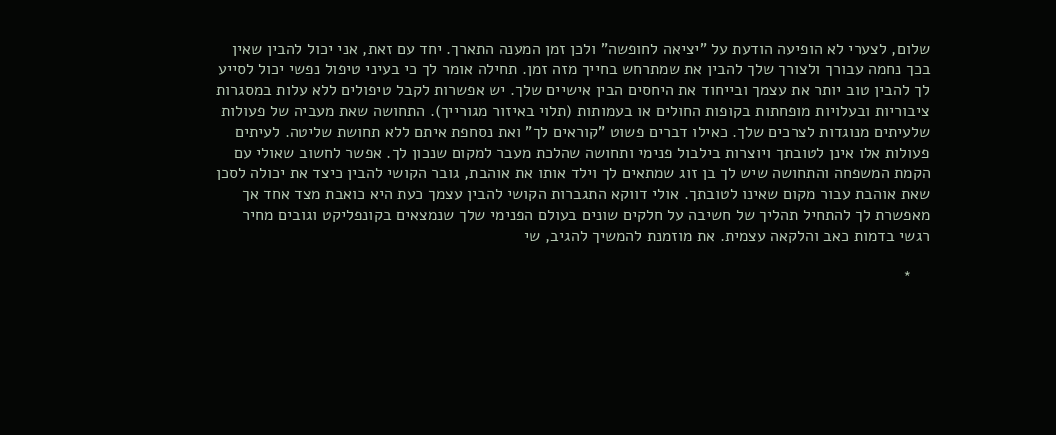שלום, לצערי לא הופיעה הודעת על "יציאה לחופשה" ולכן זמן המענה התארך. יחד עם זאת, אני יכול להבין שאין בכך נחמה עבורך ולצורך שלך להבין את שמתרחש בחייך מזה זמן. תחילה אומר לך כי בעיני טיפול נפשי יכול לסייע לך להבין טוב יותר את עצמך ובייחוד את היחסים הבין אישיים שלך. יש אפשרות לקבל טיפולים ללא עלות במסגרות ציבוריות ובעלויות מופחתות בקופות החולים או בעמותות (תלוי באיזור מגורייך). התחושה שאת מעביה של פעולות שלעיתים מנוגדות לצרכים שלך. כאילו דברים פשוט "קוראים לך" ואת נסחפת איתם ללא תחושת שליטה. לעיתים פעולות אלו אינן לטובתך ויוצרות בילבול פנימי ותחושה שהלכת מעבר למקום שנכון לך. אפשר לחשוב שאולי עם הקמת המשפחה והתחושה שיש לך בן זוג שמתאים לך וילד אותו את אוהבת, גובר הקושי להבין כיצד את יכולה לסכן שאת אוהבת עבור מקום שאינו לטובתך. אולי דווקא התגברות הקושי להבין עצמך כעת היא כואבת מצד אחד אך מאפשרת לך להתחיל תהליך של חשיבה על חלקים שונים בעולם הפנימי שלך שנמצאים בקונפליקט וגובים מחיר רגשי בדמות כאב והלקאה עצמית. את מוזמנת להמשיך להגיב, שי

    *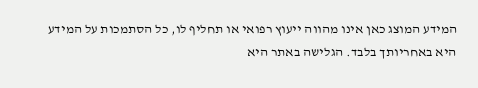המידע המוצג כאן אינו מהווה ייעוץ רפואי או תחליף לו, כל הסתמכות על המידע היא באחריותך בלבד. הגלישה באתר היא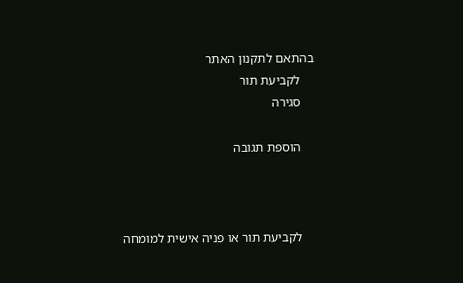בהתאם לתקנון האתר
    לקביעת תור
    סגירה

    הוספת תגובה



    לקביעת תור או פניה אישית למומחה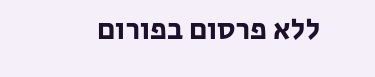ללא פרסום בפורום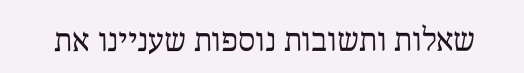שאלות ותשובות נוספות שעניינו את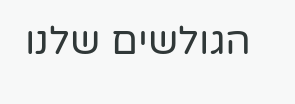הגולשים שלנו